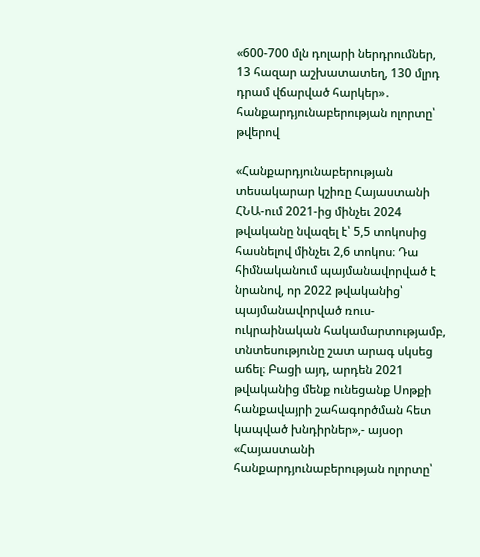«600-700 մլն դոլարի ներդրումներ, 13 հազար աշխատատեղ, 130 մլրդ դրամ վճարված հարկեր»․ հանքարդյունաբերության ոլորտը՝ թվերով

«Հանքարդյունաբերության տեսակարար կշիռը Հայաստանի ՀՆԱ-ում 2021-ից մինչեւ 2024 թվականը նվազել է՝ 5,5 տոկոսից հասնելով մինչեւ 2,6 տոկոս։ Դա հիմնականում պայմանավորված է նրանով, որ 2022 թվականից՝ պայմանավորված ռուս-ուկրաինական հակամարտությամբ, տնտեսությունը շատ արագ սկսեց աճել։ Բացի այդ, արդեն 2021 թվականից մենք ունեցանք Սոթքի հանքավայրի շահագործման հետ կապված խնդիրներ»,- այսօր «Հայաստանի հանքարդյունաբերության ոլորտը՝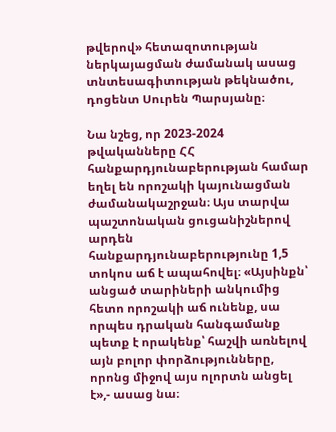թվերով» հետազոտության ներկայացման ժամանակ ասաց տնտեսագիտության թեկնածու, դոցենտ Սուրեն Պարսյանը։

Նա նշեց, որ 2023-2024 թվականները ՀՀ հանքարդյունաբերության համար եղել են որոշակի կայունացման ժամանակաշրջան։ Այս տարվա պաշտոնական ցուցանիշներով արդեն հանքարդյունաբերությունը 1,5 տոկոս աճ է ապահովել։ «Այսինքն՝ անցած տարիների անկումից հետո որոշակի աճ ունենք, սա որպես դրական հանգամանք պետք է որակենք՝ հաշվի առնելով այն բոլոր փորձությունները, որոնց միջով այս ոլորտն անցել է»,- ասաց նա։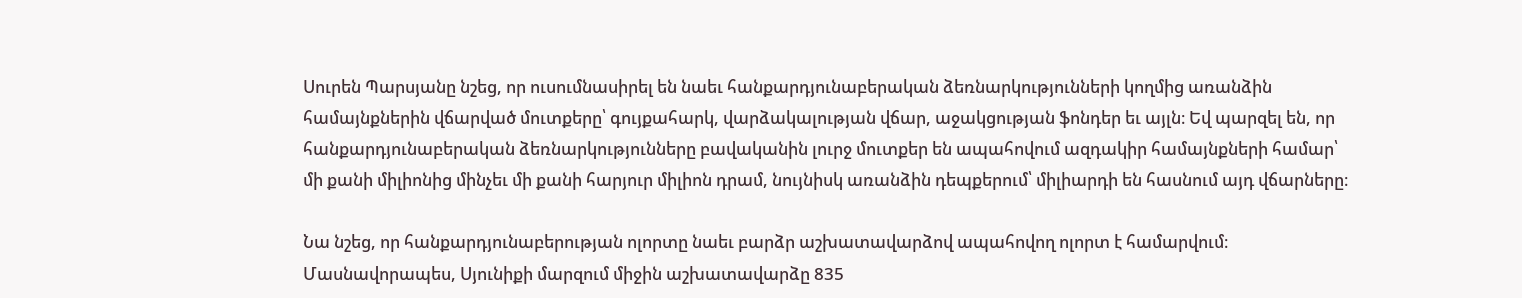Սուրեն Պարսյանը նշեց, որ ուսումնասիրել են նաեւ հանքարդյունաբերական ձեռնարկությունների կողմից առանձին համայնքներին վճարված մուտքերը՝ գույքահարկ, վարձակալության վճար, աջակցության ֆոնդեր եւ այլն։ Եվ պարզել են, որ հանքարդյունաբերական ձեռնարկությունները բավականին լուրջ մուտքեր են ապահովում ազդակիր համայնքների համար՝ մի քանի միլիոնից մինչեւ մի քանի հարյուր միլիոն դրամ, նույնիսկ առանձին դեպքերում՝ միլիարդի են հասնում այդ վճարները։

Նա նշեց, որ հանքարդյունաբերության ոլորտը նաեւ բարձր աշխատավարձով ապահովող ոլորտ է համարվում։ Մասնավորապես, Սյունիքի մարզում միջին աշխատավարձը 835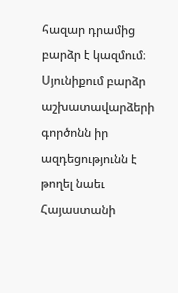հազար դրամից բարձր է կազմում։ Սյունիքում բարձր աշխատավարձերի գործոնն իր ազդեցությունն է թողել նաեւ Հայաստանի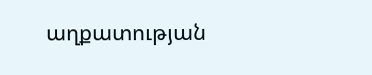աղքատության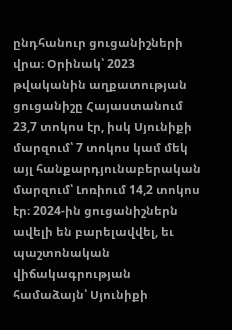ընդհանուր ցուցանիշների վրա։ Օրինակ՝ 2023 թվականին աղքատության ցուցանիշը Հայաստանում 23,7 տոկոս էր, իսկ Սյունիքի մարզում՝ 7 տոկոս կամ մեկ այլ հանքարդյունաբերական մարզում՝ Լոռիում 14,2 տոկոս էր։ 2024-ին ցուցանիշներն ավելի են բարելավվել, եւ պաշտոնական վիճակագրության համաձայն՝ Սյունիքի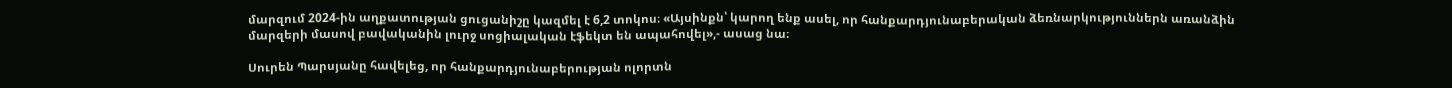մարզում 2024-ին աղքատության ցուցանիշը կազմել է 6,2 տոկոս։ «Այսինքն՝ կարող ենք ասել, որ հանքարդյունաբերական ձեռնարկություններն առանձին մարզերի մասով բավականին լուրջ սոցիալական էֆեկտ են ապահովել»,- ասաց նա։

Սուրեն Պարսյանը հավելեց, որ հանքարդյունաբերության ոլորտն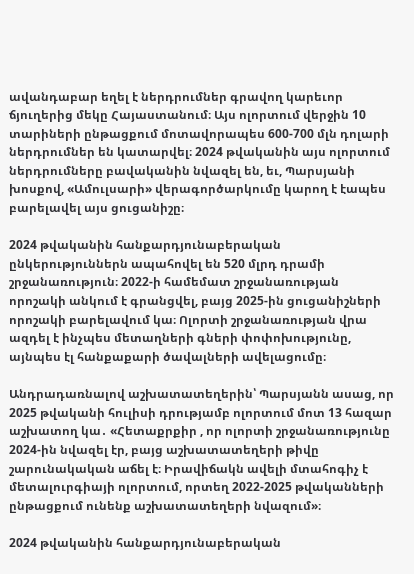ավանդաբար եղել է ներդրումներ գրավող կարեւոր ճյուղերից մեկը Հայաստանում։ Այս ոլորտում վերջին 10 տարիների ընթացքում մոտավորապես 600-700 մլն դոլարի ներդրումներ են կատարվել։ 2024 թվականին այս ոլորտում ներդրումները բավականին նվազել են, եւ, Պարսյանի խոսքով, «Ամուլսարի» վերագործարկումը կարող է էապես բարելավել այս ցուցանիշը։

2024 թվականին հանքարդյունաբերական ընկերություններն ապահովել են 520 մլրդ դրամի շրջանառություն։ 2022-ի համեմատ շրջանառության որոշակի անկում է գրանցվել, բայց 2025-ին ցուցանիշների որոշակի բարելավում կա։ Ոլորտի շրջանառության վրա ազդել է ինչպես մետաղների գների փոփոխությունը, այնպես էլ հանքաքարի ծավալների ավելացումը։

Անդրադառնալով աշխատատեղերին՝ Պարսյանն ասաց, որ 2025 թվականի հուլիսի դրությամբ ոլորտում մոտ 13 հազար աշխատող կա․ «Հետաքրքիր , որ ոլորտի շրջանառությունը 2024-ին նվազել էր, բայց աշխատատեղերի թիվը շարունակական աճել է։ Իրավիճակն ավելի մտահոգիչ է մետալուրգիայի ոլորտում, որտեղ 2022-2025 թվականների ընթացքում ունենք աշխատատեղերի նվազում»։

2024 թվականին հանքարդյունաբերական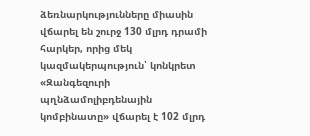ձեռնարկությունները միասին վճարել են շուրջ 130 մլրդ դրամի հարկեր, որից մեկ կազմակերպություն՝ կոնկրետ «Զանգեզուրի պղնձամոլիբդենային կոմբինատը» վճարել է 102 մլրդ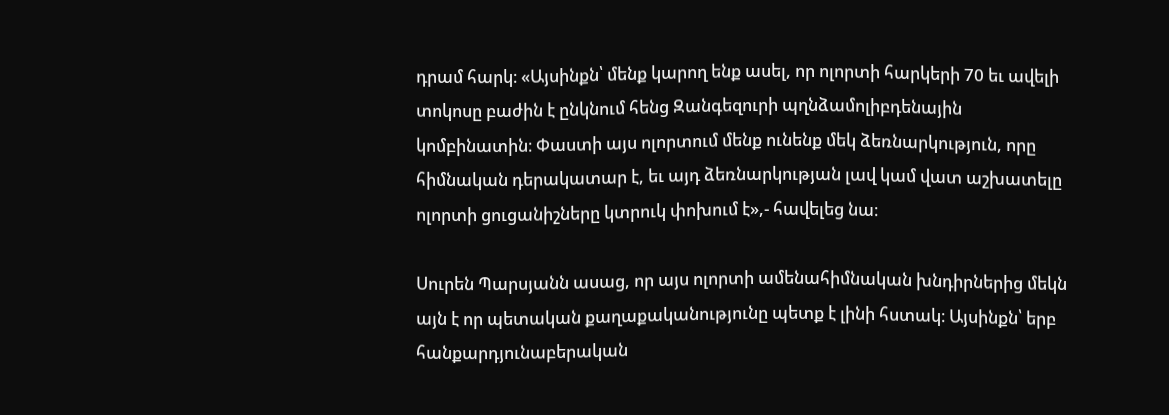դրամ հարկ։ «Այսինքն՝ մենք կարող ենք ասել, որ ոլորտի հարկերի 70 եւ ավելի տոկոսը բաժին է ընկնում հենց Զանգեզուրի պղնձամոլիբդենային կոմբինատին։ Փաստի այս ոլորտում մենք ունենք մեկ ձեռնարկություն, որը հիմնական դերակատար է, եւ այդ ձեռնարկության լավ կամ վատ աշխատելը ոլորտի ցուցանիշները կտրուկ փոխում է»,- հավելեց նա։

Սուրեն Պարսյանն ասաց, որ այս ոլորտի ամենահիմնական խնդիրներից մեկն այն է որ պետական քաղաքականությունը պետք է լինի հստակ։ Այսինքն՝ երբ հանքարդյունաբերական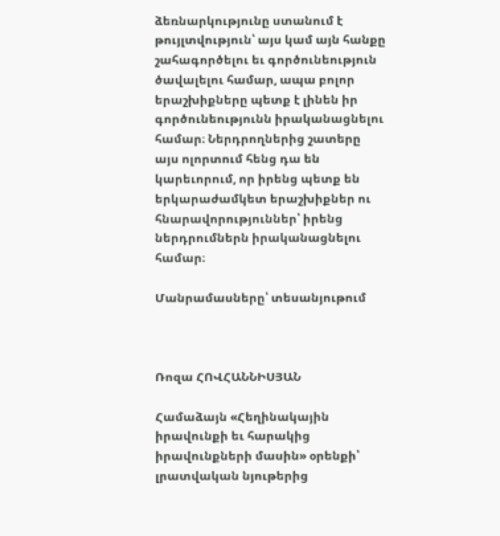ձեռնարկությունը ստանում է թույլտվություն՝ այս կամ այն հանքը շահագործելու եւ գործունեություն ծավալելու համար, ապա բոլոր երաշխիքները պետք է լինեն իր գործունեությունն իրականացնելու համար։ Ներդրողներից շատերը այս ոլորտում հենց դա են կարեւորում, որ իրենց պետք են երկարաժամկետ երաշխիքներ ու հնարավորություններ՝ իրենց ներդրումներն իրականացնելու համար։

Մանրամասները՝ տեսանյութում



Ռոզա ՀՈՎՀԱՆՆԻՍՅԱՆ

Համաձայն «Հեղինակային իրավունքի եւ հարակից իրավունքների մասին» օրենքի՝ լրատվական նյութերից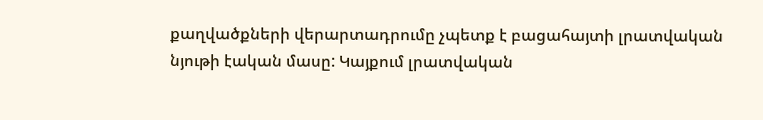քաղվածքների վերարտադրումը չպետք է բացահայտի լրատվական նյութի էական մասը: Կայքում լրատվական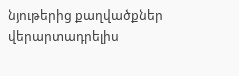նյութերից քաղվածքներ վերարտադրելիս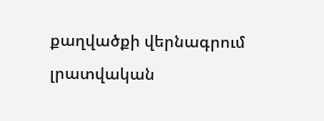քաղվածքի վերնագրում լրատվական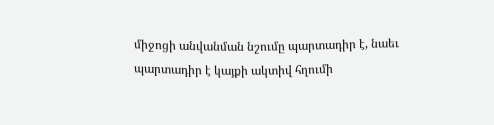միջոցի անվանման նշումը պարտադիր է, նաեւ պարտադիր է կայքի ակտիվ հղումի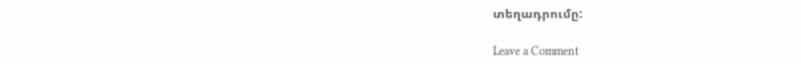տեղադրումը:

Leave a Comment